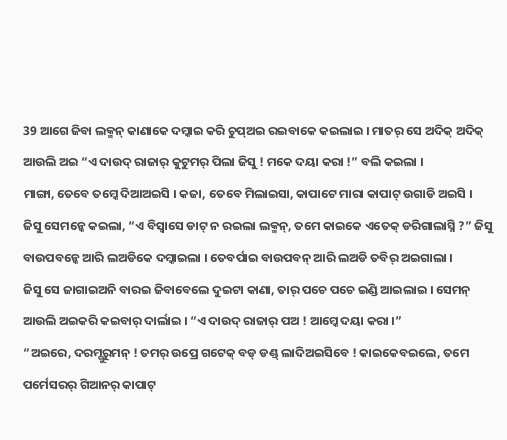39 ଆଗେ ଜିବା ଲକ୍ମନ୍ କାଣାକେ ଦମ୍କାଇ କରି ଚୁପ୍ଅଇ ରଇବାକେ କଇଲାଇ । ମାତର୍ ସେ ଅଦିକ୍ ଅଦିକ୍ ଆଉଲି ଅଇ “ଏ ଦାଉଦ୍ ରାଜାର୍ କୁଟୁମର୍ ପିଲା ଜିସୁ ! ମକେ ଦୟା କରା !” ବଲି କଇଲା ।
ମାଙ୍ଗା, ତେବେ ତମ୍କେ ଦିଆଅଇସି । କଜା, ତେବେ ମିଲାଇସା, କାପାଟେ ମାରା କାପାଟ୍ ଉଗାଡି ଅଇସି ।
ଜିସୁ ସେମନ୍କେ କଇଲା, “ଏ ବିସ୍ବାସେ ଡାଟ୍ ନ ରଇଲା ଲକ୍ମନ୍, ତମେ କାଇକେ ଏତେକ୍ ଡରିଗାଲାସ୍ନି ?” ଜିସୁ ବାଉପବନ୍କେ ଆରି ଲଅଡିକେ ଦମ୍କାଇଲା । ତେବର୍ପାଇ ବାଉପବନ୍ ଆରି ଲଅଡି ତବିର୍ ଅଇଗାଲା ।
ଜିସୁ ସେ ଜାଗାଇଅନି ବାରଇ ଜିବାବେଲେ ଦୁଇଟା କାଣା, ତାର୍ ପଚେ ପଚେ ଇଣ୍ଡି ଆଇଲାଇ । ସେମନ୍ ଆଉଲି ଅଇକରି କଇବାର୍ ଦାର୍ଲାଇ । “ଏ ଦାଉଦ୍ ରାଜାର୍ ପଅ ! ଆମ୍କେ ଦୟା କରା ।”
“ଅଇରେ, ଦରମ୍ଗୁରୁମନ୍ ! ତମର୍ ଉପ୍ରେ ଗଟେକ୍ ବଡ୍ ଡଣ୍ଡ୍ ଲାଦିଅଇସିବେ ! କାଇକେବଇଲେ, ତମେ ପର୍ମେସରର୍ ଗିଆନର୍ କାପାଟ୍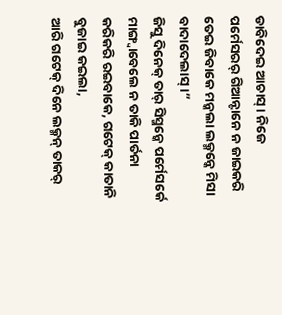ଡାବିଦେଇ ଆଚାସ୍ । ନିଜେ ପର୍ମେସରର୍ ଗିଆନ୍ଟାନେ ନ ଜାଇକରି ତେଇ ଜିବାକେ ମନ୍କଲା ଲକ୍ମନ୍କେ ମିସା ବାଦାଦେଲାସ୍ ।”
ଜିସୁ ଦିନେକ୍ ତାର୍ ସିସ୍ମନ୍କେ ପର୍ମେସର୍କେ ମାଙ୍ଗ୍ବାବେଲେ ନ ତାକି ପାର୍ତନା କରିକରି ରଇବାକେ, ଗଟେକ୍ କାତାନି ବୁଜାଇ କଇଲା,
ଆରି ଗଟେକ୍ ଦିନେ ଲକ୍ମନ୍ ତାକର୍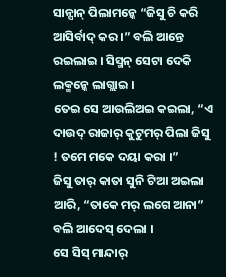ସାନ୍ସାନ୍ ପିଲାମନ୍କେ “ଜିସୁ ଚି କରି ଆସିର୍ବାଦ୍ କର ।” ବଲି ଆନ୍ତେ ରଇଲାଇ । ସିସ୍ମନ୍ ସେଟା ଦେକି ଲକ୍ମନ୍କେ ଲାଗ୍ଲାଇ ।
ତେଇ ସେ ଆଉଲିଅଇ କଇଲା, “ଏ ଦାଉଦ୍ ରାଜାର୍ କୁଟୁମର୍ ପିଲା ଜିସୁ ! ତମେ ମକେ ଦୟା କରା ।”
ଜିସୁ ତାର୍ କାତା ସୁନି ଟିଆ ଅଇଲା ଆରି, “ତାକେ ମର୍ ଲଗେ ଆନା” ବଲି ଆଦେସ୍ ଦେଲା ।
ସେ ସିସ୍ ମାନ୍ଦାର୍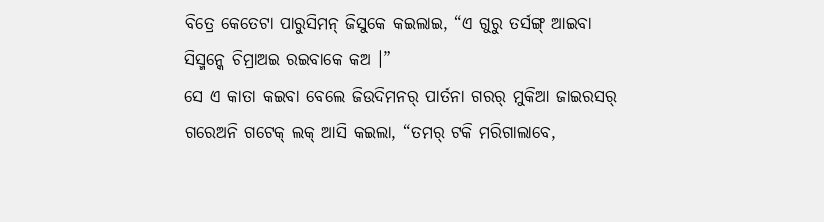ବିତ୍ରେ କେତେଟା ପାରୁସିମନ୍ ଜିସୁକେ କଇଲାଇ, “ଏ ଗୁରୁ ତର୍ସଙ୍ଗ୍ ଆଇବା ସିସ୍ମନ୍କେ ଚିମ୍ରାଅଇ ରଇବାକେ କଅ ।”
ସେ ଏ କାତା କଇବା ବେଲେ ଜିଉଦିମନର୍ ପାର୍ତନା ଗରର୍ ମୁକିଆ ଜାଇରସର୍ ଗରେଅନି ଗଟେକ୍ ଲକ୍ ଆସି କଇଲା, “ତମର୍ ଟକି ମରିଗାଲାବେ,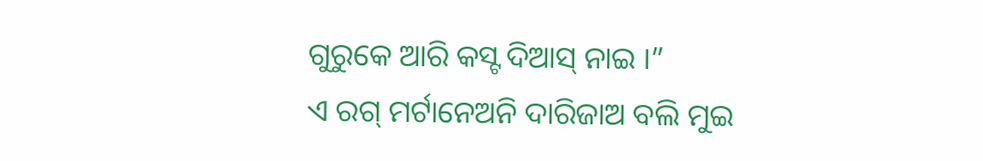ଗୁରୁକେ ଆରି କସ୍ଟ ଦିଆସ୍ ନାଇ ।”
ଏ ରଗ୍ ମର୍ଟାନେଅନି ଦାରିଜାଅ ବଲି ମୁଇ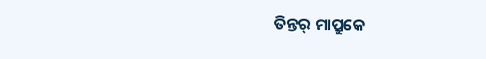ତିନ୍ତର୍ ମାପ୍ରୁକେ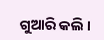ଗୁଆରି କଲି ।